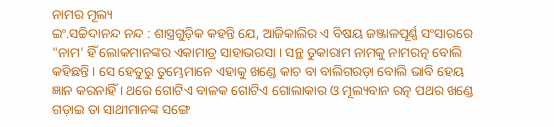ନାମର ମୂଲ୍ୟ
ଇଂ.ସଚ୍ଚିଦାନନ୍ଦ ନନ୍ଦ : ଶାସ୍ତ୍ରଗୁଡ଼ିକ କହନ୍ତି ଯେ, ଆଜିକାଲିର ଏ ବିଷୟ ଜଞ୍ଜାଳପୂର୍ଣ୍ଣ ସଂସାରରେ "ନାମ' ହିଁ ଲୋକମାନଙ୍କର ଏକାମାତ୍ର ସାହାଭରସା । ସନ୍ଥ ତୁକାରାମ ନାମକୁ ନାମରତ୍ନ ବୋଲି କହିଛନ୍ତି । ସେ ହେତୁରୁ ତୁମ୍ଭେମାନେ ଏହାକୁ ଖଣ୍ଡେ କାଚ ବା ବାଲିଗରଡ଼ା ବୋଲି ଭାବି ହେୟ ଜ୍ଞାନ କରନାହିଁ । ଥରେ ଗୋଟିଏ ବାଳକ ଗୋଟିଏ ଗୋଲାକାର ଓ ମୂଲ୍ୟବାନ ରତ୍ନ ପଥର ଖଣ୍ଡେ ଗଡ଼ାଇ ତା ସାଥୀମାନଙ୍କ ସଙ୍ଗେ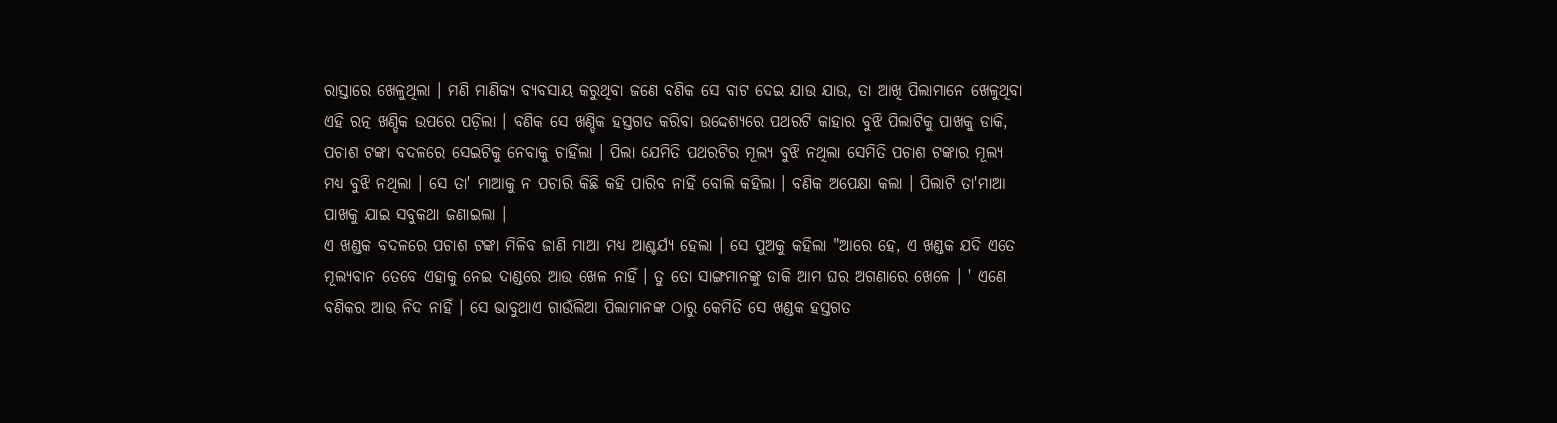ରାସ୍ତାରେ ଖେଳୁଥିଲା । ମଣି ମାଣିକ୍ୟ ବ୍ୟବସାୟ କରୁଥିବା ଜଣେ ବଣିକ ସେ ବାଟ ଦେଇ ଯାଉ ଯାଉ, ତା ଆଖି ପିଲାମାନେ ଖେଳୁଥିବା ଏହି ରତ୍ନ ଖଣ୍ଡିକ ଉପରେ ପଡ଼ିଲା । ବଣିକ ସେ ଖଣ୍ଡିକ ହସ୍ତଗତ କରିବା ଉଦ୍ଦେଶ୍ୟରେ ପଥରଟି କାହାର ବୁଝି ପିଲାଟିକୁ ପାଖକୁ ଡାକି, ପଚାଶ ଟଙ୍କା ବଦଳରେ ସେଇଟିକୁ ନେବାକୁ ଚାହିଁଲା । ପିଲା ଯେମିତି ପଥରଟିର ମୂଲ୍ୟ ବୁଝି ନଥିଲା ସେମିତି ପଚାଶ ଟଙ୍କାର ମୂଲ୍ୟ ମଧ୍ୟ ବୁଝି ନଥିଲା । ସେ ତା' ମାଆକୁ ନ ପଚାରି କିଛି କହି ପାରିବ ନାହିଁ ବୋଲି କହିଲା । ବଣିକ ଅପେକ୍ଷା କଲା । ପିଲାଟି ତା'ମାଆ ପାଖକୁ ଯାଇ ସବୁକଥା ଜଣାଇଲା ।
ଏ ଖଣ୍ଡକ ବଦଳରେ ପଚାଶ ଟଙ୍କା ମିଳିବ ଜାଣି ମାଆ ମଧ୍ୟ ଆଶ୍ଚର୍ଯ୍ୟ ହେଲା । ସେ ପୁଅକୁ କହିଲା "ଆରେ ହେ, ଏ ଖଣ୍ଡକ ଯଦି ଏତେ ମୂଲ୍ୟବାନ ତେବେ ଏହାକୁ ନେଇ ଦାଣ୍ଡରେ ଆଉ ଖେଳ ନାହିଁ । ତୁ ତୋ ସାଙ୍ଗମାନଙ୍କୁ ଡାକି ଆମ ଘର ଅଗଣାରେ ଖେଳେ । ' ଏଣେ ବଣିକର ଆଉ ନିଦ ନାହିଁ । ସେ ଭାବୁଥାଏ ଗାଉଁଲିଆ ପିଲାମାନଙ୍କ ଠାରୁ କେମିତି ସେ ଖଣ୍ଡକ ହସ୍ତଗତ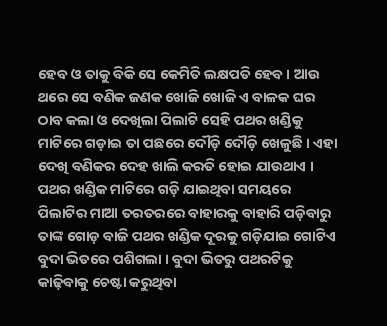ହେବ ଓ ତାକୁ ବିକି ସେ କେମିତି ଲକ୍ଷପତି ହେବ । ଆଉ ଥରେ ସେ ବଣିକ ଜଣକ ଖୋଜି ଖୋଜି ଏ ବାଳକ ଘର ଠାବ କଲା ଓ ଦେଖିଲା ପିଲାଟି ସେହି ପଥର ଖଣ୍ଡିକୁ ମାଟିରେ ଗଡ଼ାଇ ତା ପଛରେ ଦୌଡ଼ି ଦୌଡ଼ି ଖେଳୁଛି । ଏହା ଦେଖି ବଣିକର ଦେହ ଖାଲି କରତି ହୋଇ ଯାଉଥାଏ । ପଥର ଖଣ୍ଡିକ ମାଟିରେ ଗଡ଼ି ଯାଇଥିବା ସମୟରେ ପିଲାଟିର ମାଆ ତରତରରେ ବାହାରକୁ ବାହାରି ପଡ଼ିବାରୁ ତାଙ୍କ ଗୋଡ଼ ବାଜି ପଥର ଖଣ୍ଡିକ ଦୂରକୁ ଗଡ଼ିଯାଇ ଗୋଟିଏ ବୁଦା ଭିତରେ ପଶିଗଲା । ବୁଦା ଭିତରୁ ପଥରଟିକୁ କାଢ଼ିବାକୁ ଚେଷ୍ଟା କରୁଥିବା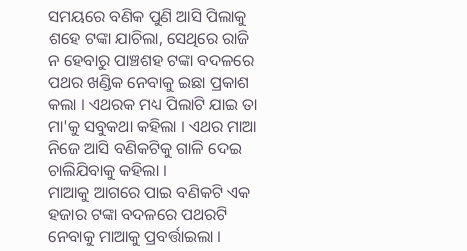ସମୟରେ ବଣିକ ପୁଣି ଆସି ପିଲାକୁ ଶହେ ଟଙ୍କା ଯାଚିଲା, ସେଥିରେ ରାଜି ନ ହେବାରୁ ପାଞ୍ଚଶହ ଟଙ୍କା ବଦଳରେ ପଥର ଖଣ୍ଡିକ ନେବାକୁ ଇଛା ପ୍ରକାଶ କଲା । ଏଥରକ ମଧ୍ୟ ପିଲାଟି ଯାଇ ତା ମା'କୁ ସବୁକଥା କହିଲା । ଏଥର ମାଆ ନିଜେ ଆସି ବଣିକଟିକୁ ଗାଳି ଦେଇ ଚାଲିଯିବାକୁ କହିଲା ।
ମାଆକୁ ଆଗରେ ପାଇ ବଣିକଟି ଏକ ହଜାର ଟଙ୍କା ବଦଳରେ ପଥରଟି ନେବାକୁ ମାଆକୁ ପ୍ରବର୍ତ୍ତାଇଲା ।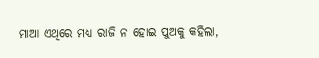ମାଆ ଏଥିରେ ମଧ୍ୟ ରାଜି ନ ହୋଇ ପୁଅକୁ କହିଲା,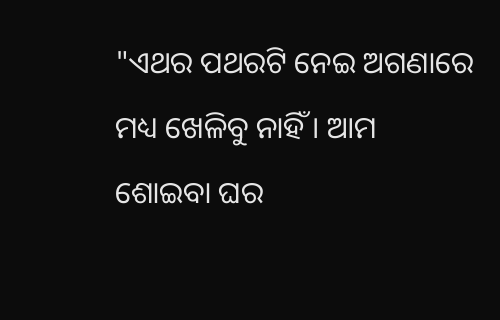"ଏଥର ପଥରଟି ନେଇ ଅଗଣାରେ ମଧ୍ୟ ଖେଳିବୁ ନାହିଁ । ଆମ ଶୋଇବା ଘର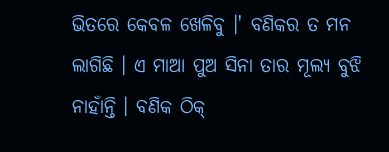ଭିତରେ କେବଳ ଖେଳିବୁ ।' ବଣିକର ତ ମନ ଲାଗିଛି । ଏ ମାଆ ପୁଅ ସିନା ତାର ମୂଲ୍ୟ ବୁଝି ନାହାଁନ୍ତି । ବଣିକ ଠିକ୍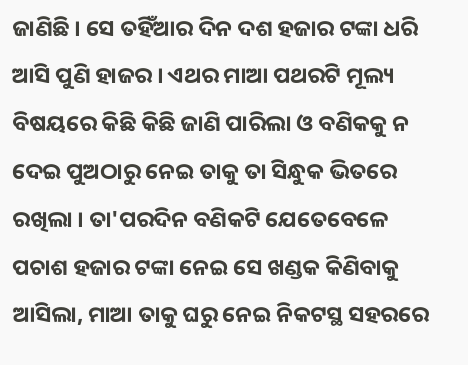ଜାଣିଛି । ସେ ତହିଁଆର ଦିନ ଦଶ ହଜାର ଟଙ୍କା ଧରି ଆସି ପୁଣି ହାଜର । ଏଥର ମାଆ ପଥରଟି ମୂଲ୍ୟ ବିଷୟରେ କିଛି କିଛି ଜାଣି ପାରିଲା ଓ ବଣିକକୁ ନ ଦେଇ ପୁଅଠାରୁ ନେଇ ତାକୁ ତା ସିନ୍ଧୁକ ଭିତରେ ରଖିଲା । ତା'ପରଦିନ ବଣିକଟି ଯେତେବେଳେ ପଚାଶ ହଜାର ଟଙ୍କା ନେଇ ସେ ଖଣ୍ଡକ କିଣିବାକୁ ଆସିଲା, ମାଆ ତାକୁ ଘରୁ ନେଇ ନିକଟସ୍ଥ ସହରରେ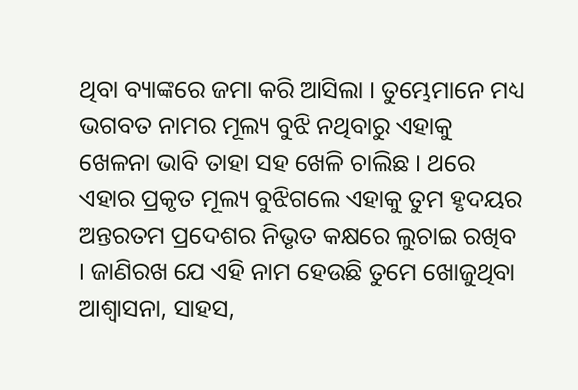ଥିବା ବ୍ୟାଙ୍କରେ ଜମା କରି ଆସିଲା । ତୁମ୍ଭେମାନେ ମଧ୍ୟ ଭଗବତ ନାମର ମୂଲ୍ୟ ବୁଝି ନଥିବାରୁ ଏହାକୁ ଖେଳନା ଭାବି ତାହା ସହ ଖେଳି ଚାଲିଛ । ଥରେ ଏହାର ପ୍ରକୃତ ମୂଲ୍ୟ ବୁଝିଗଲେ ଏହାକୁ ତୁମ ହୃଦୟର ଅନ୍ତରତମ ପ୍ରଦେଶର ନିଭୃତ କକ୍ଷରେ ଲୁଚାଇ ରଖିବ । ଜାଣିରଖ ଯେ ଏହି ନାମ ହେଉଛି ତୁମେ ଖୋଜୁଥିବା ଆଶ୍ୱାସନା, ସାହସ,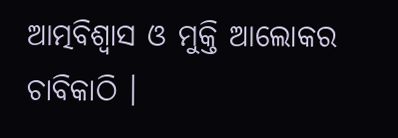ଆତ୍ମବିଶ୍ୱାସ ଓ ମୁକ୍ତି ଆଲୋକର ଚାବିକାଠି ।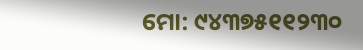ମୋ: ୯୪୩୭୫୧୧୨୩୦